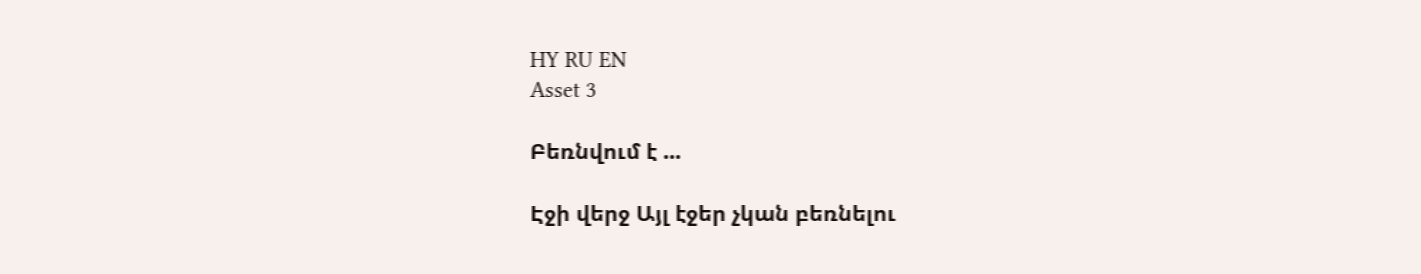HY RU EN
Asset 3

Բեռնվում է ...

Էջի վերջ Այլ էջեր չկան բեռնելու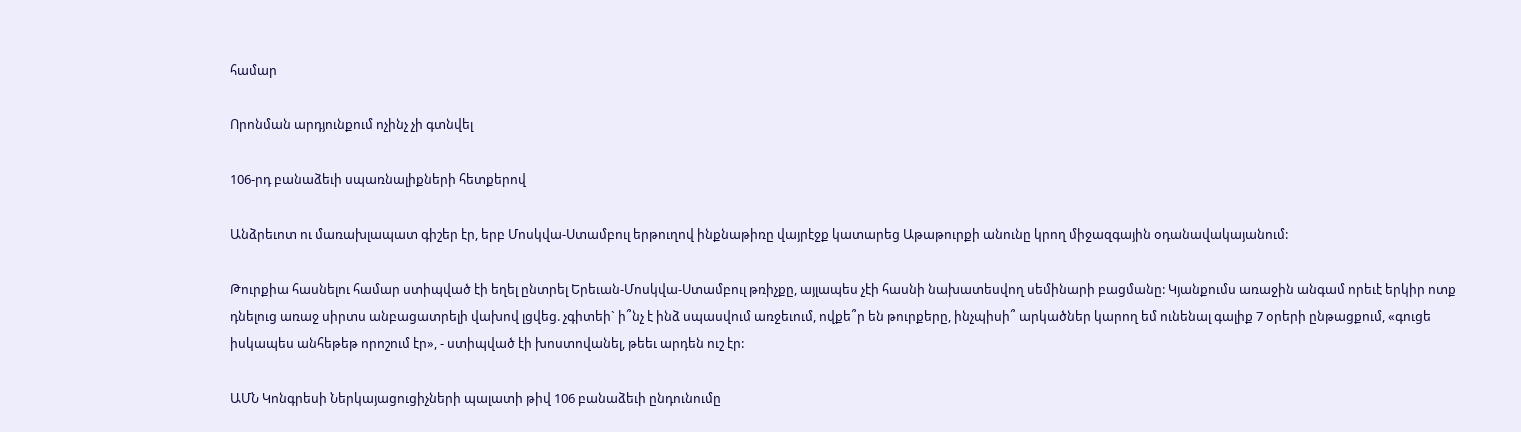համար

Որոնման արդյունքում ոչինչ չի գտնվել

106-րդ բանաձեւի սպառնալիքների հետքերով

Անձրեւոտ ու մառախլապատ գիշեր էր, երբ Մոսկվա-Ստամբուլ երթուղով ինքնաթիռը վայրէջք կատարեց Աթաթուրքի անունը կրող միջազգային օդանավակայանում:

Թուրքիա հասնելու համար ստիպված էի եղել ընտրել Երեւան-Մոսկվա-Ստամբուլ թռիչքը, այլապես չէի հասնի նախատեսվող սեմինարի բացմանը: Կյանքումս առաջին անգամ որեւէ երկիր ոտք դնելուց առաջ սիրտս անբացատրելի վախով լցվեց. չգիտեի` ի՞նչ է ինձ սպասվում առջեւում, ովքե՞ր են թուրքերը, ինչպիսի՞ արկածներ կարող եմ ունենալ գալիք 7 օրերի ընթացքում, «գուցե իսկապես անհեթեթ որոշում էր», - ստիպված էի խոստովանել, թեեւ արդեն ուշ էր:

ԱՄՆ Կոնգրեսի Ներկայացուցիչների պալատի թիվ 106 բանաձեւի ընդունումը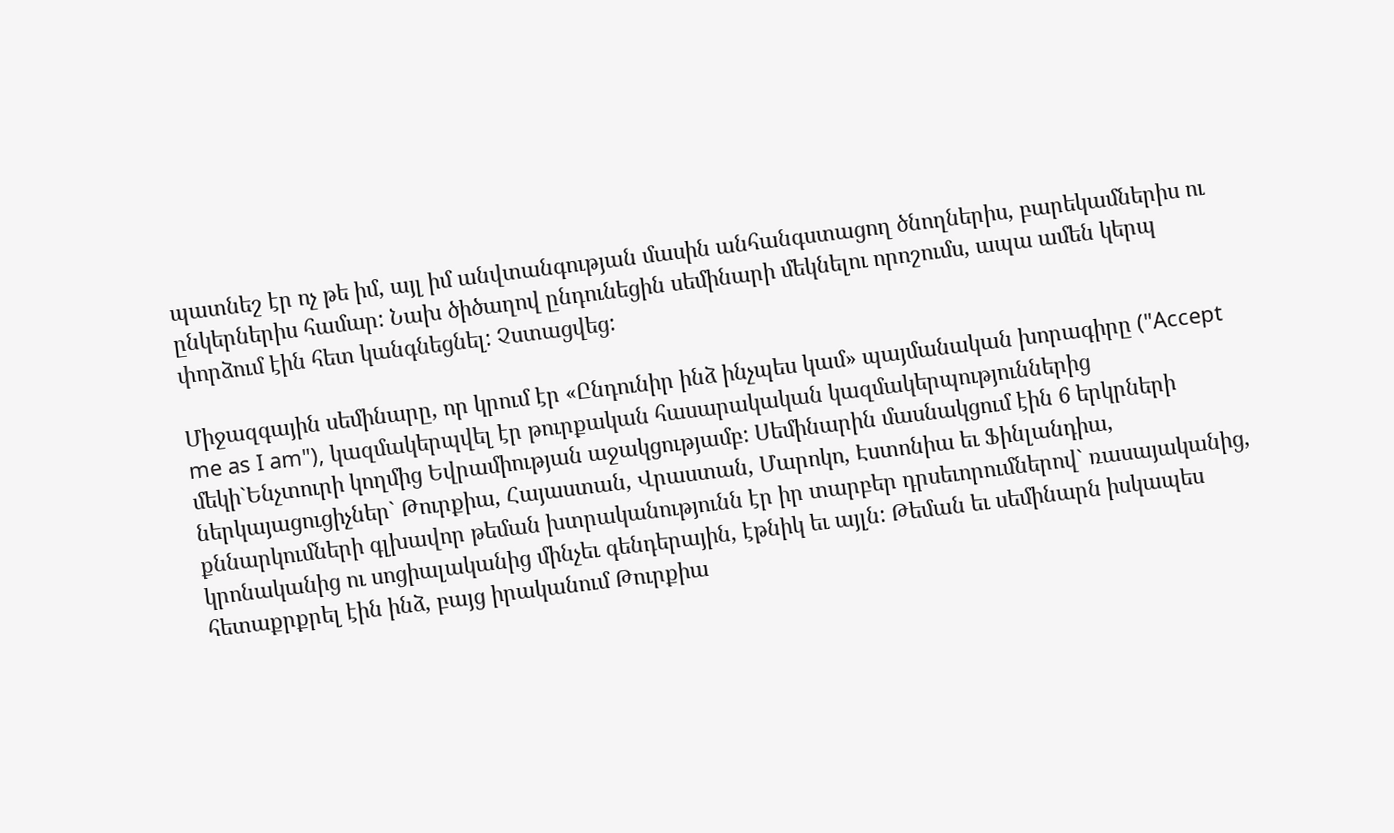պատնեշ էր ոչ թե իմ, այլ իմ անվտանգության մասին անհանգստացող ծնողներիս, բարեկամներիս ու ընկերներիս համար: Նախ ծիծաղով ընդունեցին սեմինարի մեկնելու որոշումս, ապա ամեն կերպ փորձում էին հետ կանգնեցնել: Չստացվեց:

Միջազգային սեմինարը, որ կրում էր «Ընդունիր ինձ ինչպես կամ» պայմանական խորագիրը ("Accept me as I am"), կազմակերպվել էր թուրքական հասարակական կազմակերպություններից մեկի`Ենչտուրի կողմից Եվրամիության աջակցությամբ: Սեմինարին մասնակցում էին 6 երկրների ներկայացուցիչներ` Թուրքիա, Հայաստան, Վրաստան, Մարոկո, Էստոնիա եւ Ֆինլանդիա, քննարկումների գլխավոր թեման խտրականությունն էր իր տարբեր դրսեւորումներով` ռասայականից, կրոնականից ու սոցիալականից մինչեւ գենդերային, էթնիկ եւ այլն: Թեման եւ սեմինարն իսկապես հետաքրքրել էին ինձ, բայց իրականում Թուրքիա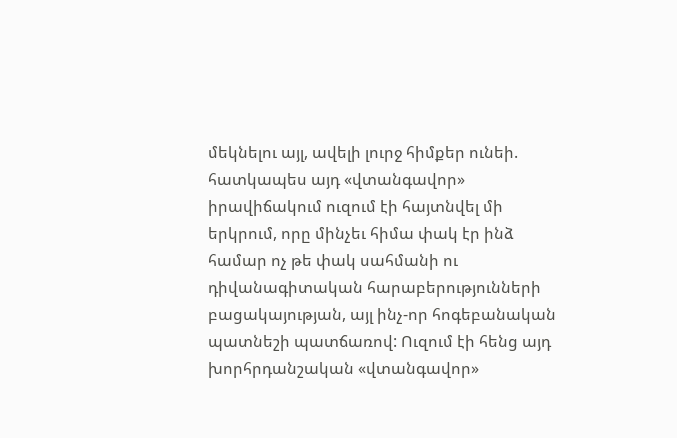մեկնելու այլ, ավելի լուրջ հիմքեր ունեի. հատկապես այդ «վտանգավոր» իրավիճակում ուզում էի հայտնվել մի երկրում, որը մինչեւ հիմա փակ էր ինձ համար ոչ թե փակ սահմանի ու դիվանագիտական հարաբերությունների բացակայության, այլ ինչ-որ հոգեբանական պատնեշի պատճառով: Ուզում էի հենց այդ խորհրդանշական «վտանգավոր»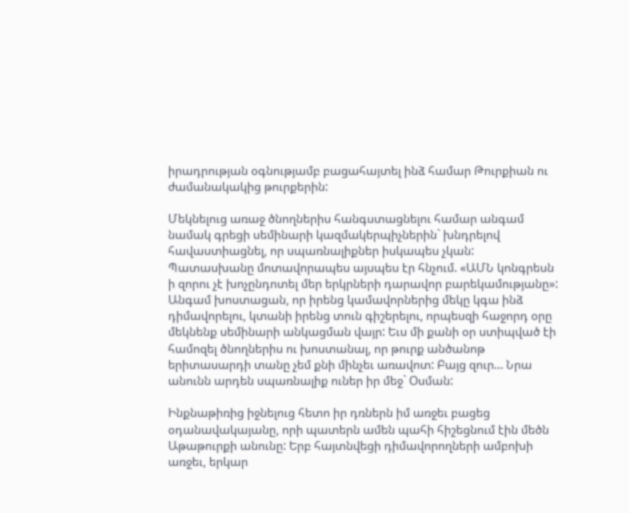իրադրության օգնությամբ բացահայտել ինձ համար Թուրքիան ու ժամանակակից թուրքերին:

Մեկնելուց առաջ ծնողներիս հանգստացնելու համար անգամ նամակ գրեցի սեմինարի կազմակերպիչներին` խնդրելով հավաստիացնել, որ սպառնալիքներ իսկապես չկան: Պատասխանը մոտավորապես այսպես էր հնչում. «ԱՄՆ կոնգրեսն ի զորու չէ խոչընդոտել մեր երկրների դարավոր բարեկամությանը»: Անգամ խոստացան, որ իրենց կամավորներից մեկը կգա ինձ դիմավորելու, կտանի իրենց տուն գիշերելու, որպեսզի հաջորդ օրը մեկնենք սեմինարի անկացման վայր: Եւս մի քանի օր ստիպված էի համոզել ծնողներիս ու խոստանալ, որ թուրք անծանոթ երիտասարդի տանը չեմ քնի մինչեւ առավոտ: Բայց զուր… Նրա անունն արդեն սպառնալիք ուներ իր մեջ` Օսման:

Ինքնաթիռից իջնելուց հետո իր դռներն իմ առջեւ բացեց օդանավակայանը, որի պատերն ամեն պահի հիշեցնում էին մեծն Աթաթուրքի անունը: Երբ հայտնվեցի դիմավորողների ամբոխի առջեւ, երկար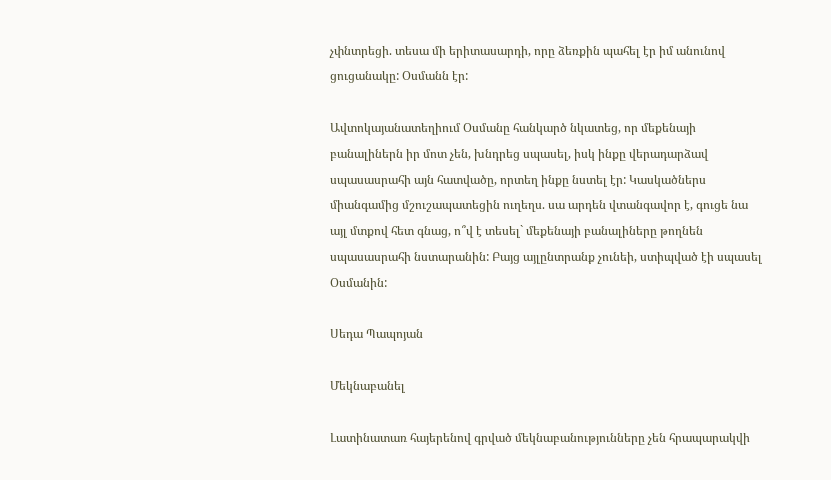չփնտրեցի. տեսա մի երիտասարդի, որը ձեռքին պահել էր իմ անունով ցուցանակը: Օսմանն էր:

Ավտոկայանատեղիում Օսմանը հանկարծ նկատեց, որ մեքենայի բանալիներն իր մոտ չեն, խնդրեց սպասել, իսկ ինքը վերադարձավ սպասասրահի այն հատվածը, որտեղ ինքը նստել էր: Կասկածներս միանգամից մշուշապատեցին ուղեղս. սա արդեն վտանգավոր է, գուցե նա այլ մտքով հետ գնաց, ո՞վ է տեսել` մեքենայի բանալիները թողնեն սպասասրահի նստարանին: Բայց այլընտրանք չունեի, ստիպված էի սպասել Օսմանին:

Սեդա Պապոյան

Մեկնաբանել

Լատինատառ հայերենով գրված մեկնաբանությունները չեն հրապարակվի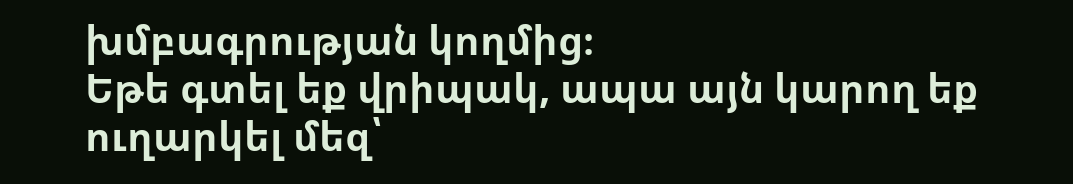խմբագրության կողմից։
Եթե գտել եք վրիպակ, ապա այն կարող եք ուղարկել մեզ՝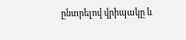ընտրելով վրիպակը և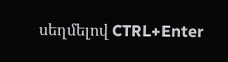սեղմելով CTRL+Enter